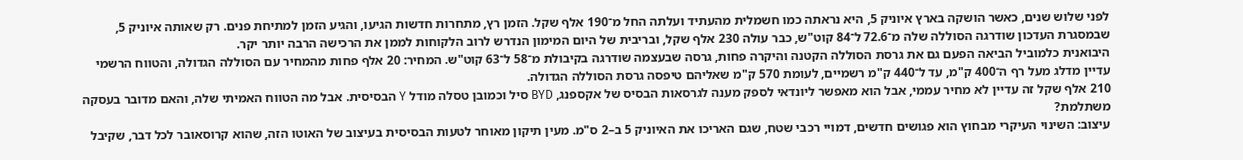לפני שלוש שנים, כאשר הושקה בארץ איוניק 5, היא נראתה כמו חשמלית מהעתיד ועלתה החל מ־190 אלף שקל. הזמן רץ, מתחרות חדשות הגיעו, והגיע הזמן למתיחת פנים. רק שאותה איוניק 5, שבמסגרת העדכון שודרגה הסוללה שלה מ־72.6 ל־84 קוט"ש, כבר עולה 230 אלף שקל, ובריבית של היום המימון הנדרש לרוב הלקוחות לממן את הרכישה הרבה יותר יקר.
היבואנית כלמוביל הביאה הפעם גם את גרסת הסוללה הקטנה והיקרה פחות, גרסה שבעצמה שודרגה בקיבולת מ־58 ל־63 קוט"ש. המחיר: 20 אלף פחות מהמחיר עם הסוללה הגדולה, והטווח הרשמי עדיין מדלג מעל רף ה־400 ק"מ, עד ל־440 ק"מ רשמיים, לעומת 570 ק"מ שאליהם טיפסה גרסת הסוללה הגדולה.
210 אלף שקל זה עדיין לא מחיר עממי, אבל הוא מאפשר ליונדאי לספק מענה לגרסאות הבסיס של אקספנג, BYD סיל וכמובן טסלה מודל Y הבסיסית. אבל מה הטווח האמיתי שלה, והאם מדובר בעסקה משתלמת?
עיצוב: השינוי העיקרי מבחוץ הוא פגושים חדשים, דמויי רכבי שטח, שגם האריכו את האיוניק 5 ב–2 ס"מ. מעין תיקון מאוחר לטעות הבסיסית בעיצוב של האוטו הזה, שהוא קרוסאובר לכל דבר, שקיבל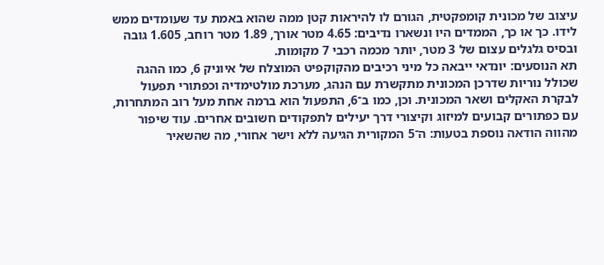עיצוב של מכונית קומפקטית, הגורם לו להיראות קטן ממה שהוא באמת עד שעומדים ממש לידו. כך או כך, הממדים היו ונשארו נדיבים: 4.65 מטר אורך, 1.89 מטר רוחב, 1.605 גובה ובסיס גלגלים עצום של 3 מטר, יותר מכמה רכבי 7 מקומות.
תא הנוסעים: יונדאי ייבאה כל מיני רכיבים מהקוקפיט המוצלח של איוניק 6, כמו ההגה שכולל נוריות שדרכן המכונית מתקשרת עם הנהג, מערכת מולטימדיה וכפתורי תפעול לבקרת האקלים ושאר המכונית. וכן, כמו ב־6, התפעול הוא ברמה אחת מעל רוב המתחרות, עם כפתורים קבועים למיזוג וקיצורי דרך יעילים לתפקודים חשובים אחרים. עוד שיפור מהווה הודאה נוספת בטעות: ה־5 המקורית הגיעה ללא וישר אחורי, מה שהשאיר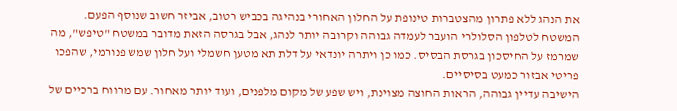את הנהג ללא פתרון מהצטברות טינופת על החלון האחורי בנהיגה בכביש רטוב, אביזר חשוב שנוסף הפעם.
המשטח לטלפון הסלולרי הועבר לעמדה גבוהה וקרובה יותר לנהג, אבל בגרסה הזאת מדובר במשטח "טיפש", מה שמרמז על החיסכון בגרסת הבסיס. כמו כן ויתרה יונדאי על דלת תא מטען חשמלי ועל חלון שמש פנורמי, שהפכו פריטי אבזור כמעט בסיסיים.
הישיבה עדיין גבוהה, הראות החוצה מצוינת, ויש שפע של מקום מלפנים, ועוד יותר מאחור. עם מרווח ברכיים של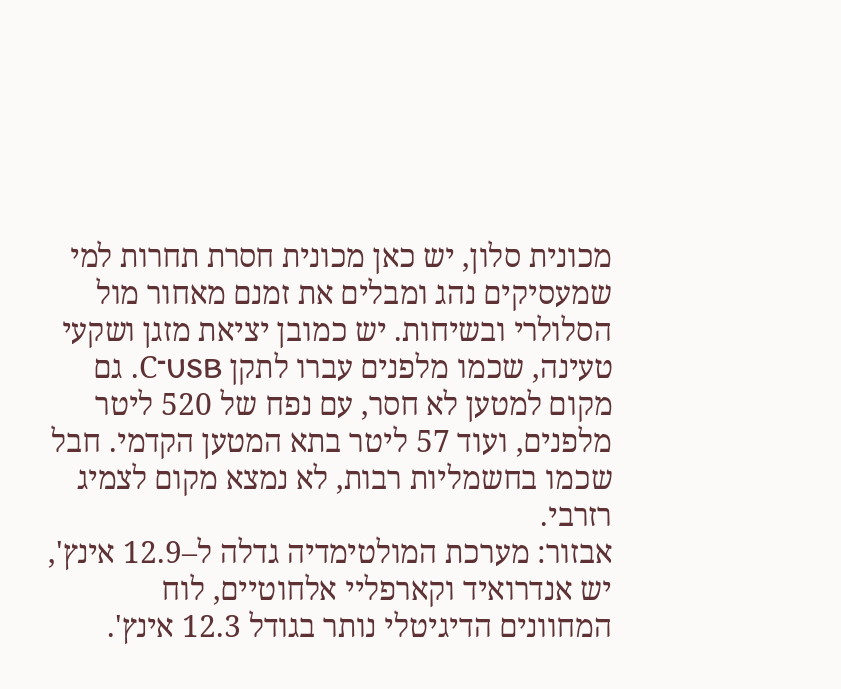מכונית סלון, יש כאן מכונית חסרת תחרות למי שמעסיקים נהג ומבלים את זמנם מאחור מול הסלולרי ובשיחות. יש כמובן יציאת מזגן ושקעי טעינה, שכמו מלפנים עברו לתקן USB־C. גם מקום למטען לא חסר, עם נפח של 520 ליטר מלפנים, ועוד 57 ליטר בתא המטען הקדמי. חבל שכמו בחשמליות רבות, לא נמצא מקום לצמיג רזרבי.
אבזור: מערכת המולטימדיה גדלה ל–12.9 אינץ', יש אנדרואיד וקארפליי אלחוטיים, לוח המחוונים הדיגיטלי נותר בגודל 12.3 אינץ'.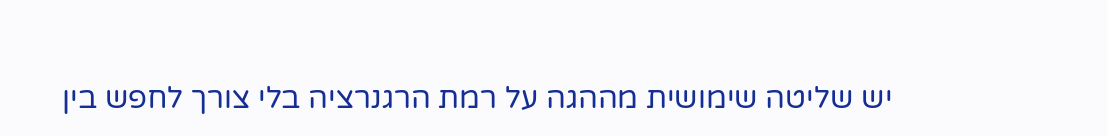יש שליטה שימושית מההגה על רמת הרגנרציה בלי צורך לחפש בין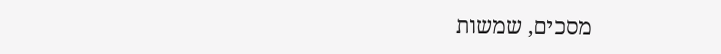מסכים, שמשות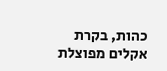כהות, בקרת אקלים מפוצלת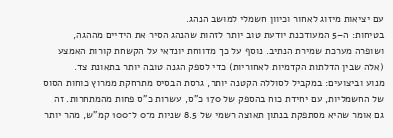עם יציאות מיזוג לאחור וכיוון חשמלי למושב הנהג.
בטיחות: ה–5 המעודכנת יודעת טוב יותר לזהות שהנהג הסיר את הידיים מההגה, ושופרה מערכת שמירת הנתיב. נוסף על כך מדווחת יונדאי על הקשחת קורות האמצע (אלה שבין הדלתות הקדמיות לאחוריות) כדי לספק הגנה טובה יותר בתאונת צד.
מנוע וביצועים: במקביל לסוללה הקטנה יותר, גרסת הבסיס מתרחקת ממרוץ כוחות הסוס של החשמליות, עם יחידת כוח בהספק של 170 כ"ס, עשרות כ"ס פחות מהמתחרות. זה גם אומר שהיא מסתפקת בנתון תאוצה רשמי של 8.5 שניות מ־0 ל־100 קמ"ש, מהר יותר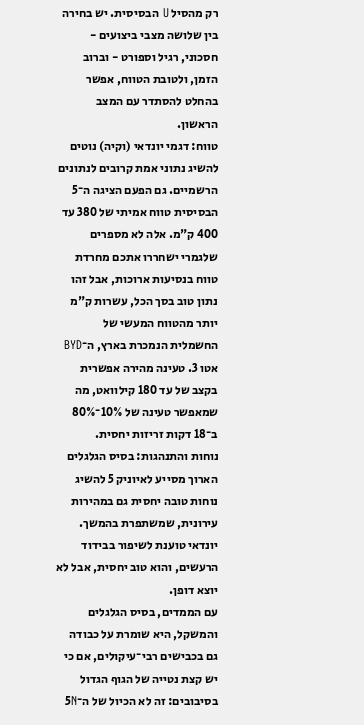רק מהסיל U הבסיסית. יש בחירה בין שלושה מצבי ביצועים - חסכוני, רגיל וספורט - וברוב הזמן, ולטובת הטווח, אפשר בהחלט להסתדר עם המצב הראשון.
טווח: דגמי יונדאי (וקיה) נוטים להשיג נתוני אמת קרובים לנתונים הרשמיים. גם הפעם הציגה ה־5 הבסיסית טווח אמיתי של 380 עד 400 ק"מ. אלה לא מספרים שלגמרי ישחררו אתכם מחרדת טווח בנסיעות ארוכות, אבל זהו נתון טוב בסך הכל, עשרות ק"מ יותר מהטווח המעשי של החשמלית הנמכרת בארץ, ה־BYD אטו 3. טעינה מהירה אפשרית בקצב של עד 180 קילוואט, מה שמאפשר טעינה של 10%־80% ב־18 דקות זריזות יחסית.
נוחות והתנהגות: בסיס הגלגלים הארוך מסייע לאיוניק 5 להשיג נוחות טובה יחסית גם במהירות עירונית, שמשתפרת בהמשך. יונדאי טוענת לשיפור בבידוד הרעשים, והוא טוב יחסית, אבל לא יוצא דופן.
עם הממדים, בסיס הגלגלים והמשקל, היא שומרת על כבודה גם בכבישים רבי־עיקולים, אם כי יש קצת נטייה של הגוף הגדול בסיבובים: זה לא הכיול של ה־5N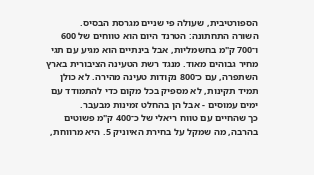הספורטיבית, שעולה פי שניים מגרסת הבסיס.
השורה התחתונה: הטרנד היום הוא טווחים של 600 ו־700 ק"מ בחשמליות, אבל בינתיים הוא מגיע עם תגי מחיר גבוהים מאוד. מנגד רשת הטעינה הציבורית בארץ השתפרה, עם כ־800 נקודות טעינה מהירה. לא כולן תמיד תקינות, לא מספיק בכל מקום כדי להתמודד עם ימים עמוסים - אבל הן בהחלט זמינות מבעבר.
כך שהחיים עם טווח ריאלי של כ־400 ק"מ פשוטים בהרבה, מה שמקל על בחירת האיוניק 5. היא מרווחת,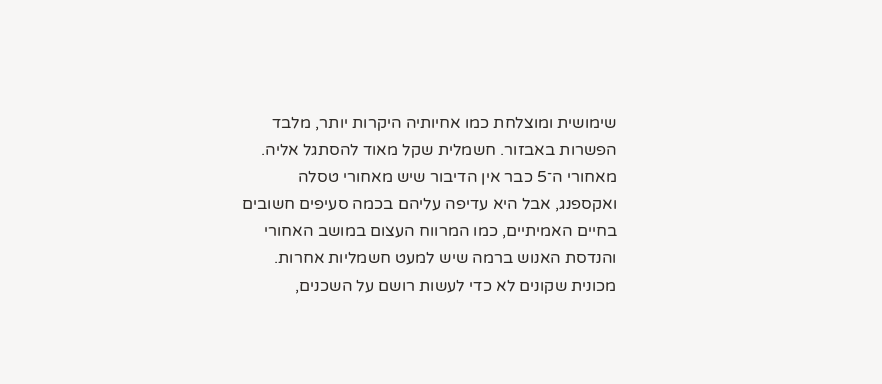שימושית ומוצלחת כמו אחיותיה היקרות יותר, מלבד הפשרות באבזור. חשמלית שקל מאוד להסתגל אליה.
מאחורי ה־5 כבר אין הדיבור שיש מאחורי טסלה ואקספנג, אבל היא עדיפה עליהם בכמה סעיפים חשובים בחיים האמיתיים, כמו המרווח העצום במושב האחורי והנדסת האנוש ברמה שיש למעט חשמליות אחרות. מכונית שקונים לא כדי לעשות רושם על השכנים,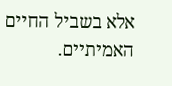אלא בשביל החיים האמיתיים.